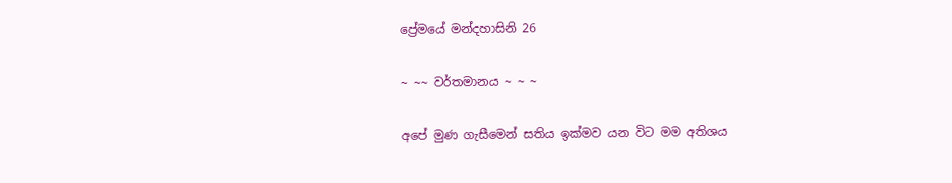ප්‍රේමයේ මන්දහාසිනි 26

~ ~~ වර්තමානය ~ ~ ~

අපේ මුණ ගැසීමෙන් සතිය ඉක්මව යන විට මම අතිශය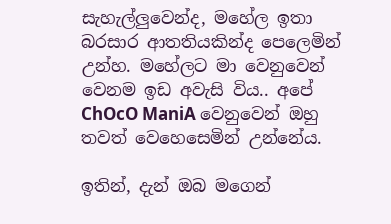සැහැල්ලුවෙන්ද, මහේල ඉතා බරසාර ආතතියකින්ද පෙලෙමින් උන්හ. මහේලට මා වෙනුවෙන් වෙනම ඉඩ අවැසි විය.. අපේ ChOcO ManiA වෙනුවෙන් ඔහු තවත් වෙහෙසෙමින් උන්නේය.

ඉතින්, දැන් ඔබ මගෙන්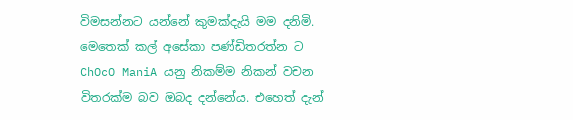විමසන්නට යන්නේ කුමක්දැයි මම දනිමි. මෙතෙක් කල් අසේකා පණ්ඩිතරත්න ට ChOcO ManiA යනු නිකම්ම නිකන් වචන විතරක්ම බව ඔබද දන්නේය. එහෙත් දැන්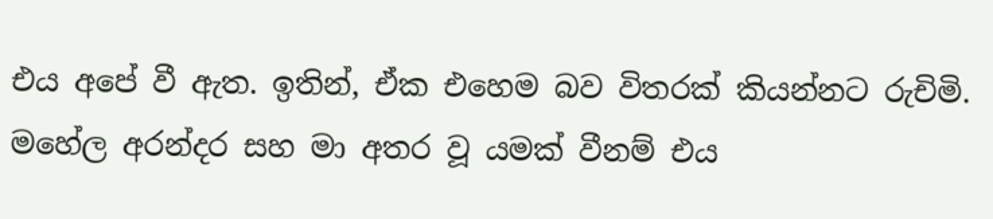එය අපේ වී ඇත. ඉතින්, ඒක එහෙම බව විතරක් කියන්නට රුචිමි. මහේල අරන්දර සහ මා අතර වූ යමක් වීනම් එය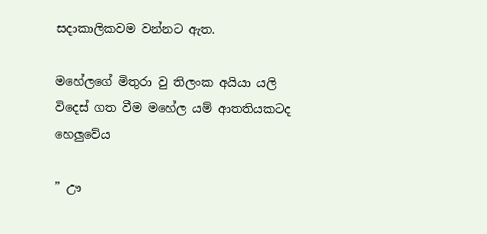සදාකාලිකවම වන්නට ඇත.

මහේලගේ මිතුරා වු තිලංක අයියා යලි විදෙස් ගත වීම මහේල යම් ආතතියකටද හෙලුවේය

” ඌ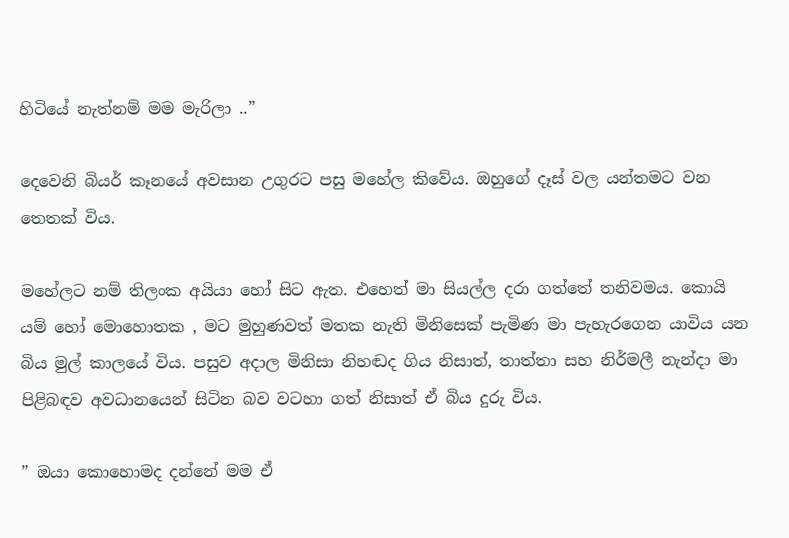හිටියේ නැත්නම් මම මැරිලා ..”

දෙවෙනි බියර් කෑනයේ අවසාන උගුරට පසු මහේල කිවේය. ඔහුගේ දෑස් වල යන්තමට වන තෙතක් විය.

මහේලට නම් තිලංක අයියා හෝ සිට ඇත. එහෙත් මා සියල්ල දරා ගත්තේ තනිවමය. කොයි යම් හෝ මොහොතක , මට මුහුණවත් මතක නැති මිනිසෙක් පැමිණ මා පැහැරගෙන යාවිය යන බිය මුල් කාලයේ විය. පසුව අදාල මිනිසා නිහඬද ගිය නිසාත්, තාත්තා සහ නිර්මලී නැන්දා මා පිළිබඳව අවධානයෙන් සිටින බව වටහා ගත් නිසාත් ඒ බිය දුරු විය.

” ඔයා කොහොමද දන්නේ මම ඒ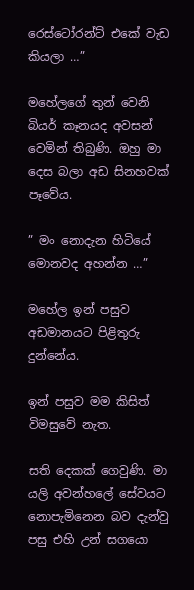රෙස්ටෝරන්ට් එකේ වැඩ කියලා …”

මහේලගේ තුන් වෙනි බියර් කෑනයද අවසන් වෙමින් තිබුණි. ඔහු මා දෙස බලා අඩ සිනහවක් පෑවේය.

” මං නොදැන හිටියේ මොනවද අහන්න …”

මහේල ඉන් පසුව අඩමානයට පිළිතුරු දුන්නේය.

ඉන් පසුව මම කිසිත් විමසුවේ නැත.

සති දෙකක් ගෙවුණි. මා යලි අවන්හලේ සේවයට නොපැමිනෙන බව දැන්වු පසු එහි උන් සගයො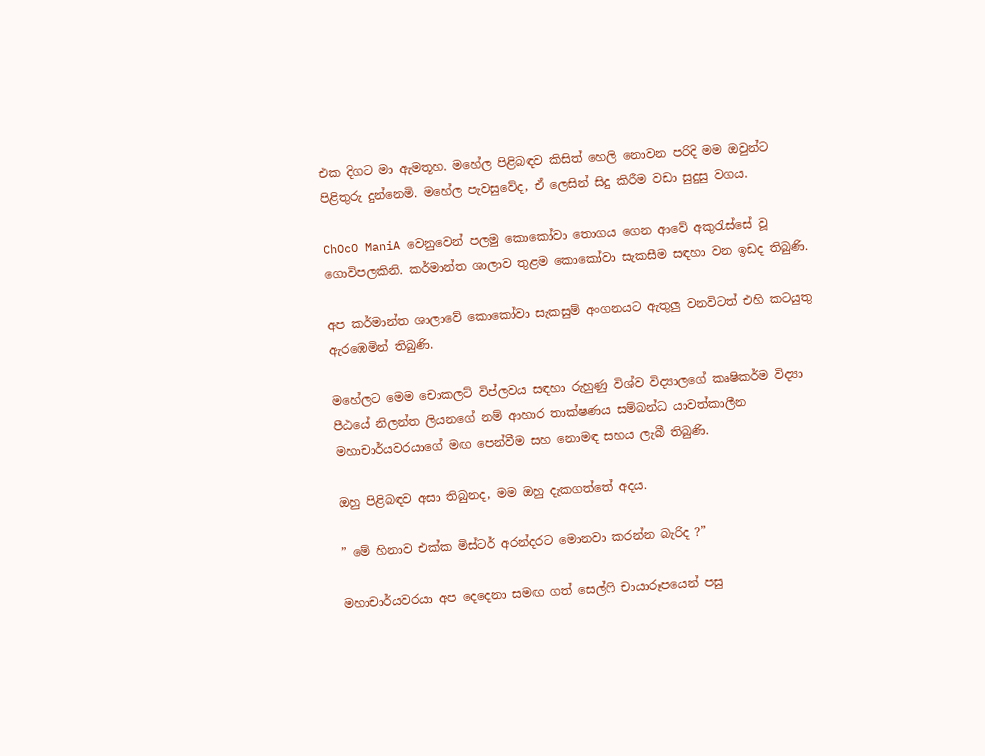එක දිගට මා ඇමතූහ. මහේල පිළිබඳව කිසිත් හෙලි නොවන පරිදි මම ඔවුන්ට පිළිතුරු දුන්නෙමි. මහේල පැවසුවේද, ඒ ලෙසින් සිදු කිරීම වඩා සුදුසු වගය.

ChOcO ManiA වෙනුවෙන් පලමු කොකෝවා තොගය ගෙන ආවේ අකුරැස්සේ වූ ගොවිපලකිනි. කර්මාන්ත ශාලාව තුළම කොකෝවා සැකසීම සඳහා වන ඉඩද තිබුණි.

අප කර්මාන්ත ශාලාවේ කොකෝවා සැකසුම් අංගනයට ඇතුලු වනවිටත් එහි කටයුතු ඇරඹෙමින් තිබුණි.

මහේලට මෙම චොකලට් විප්ලවය සඳහා රුහුණු විශ්ව විද්‍යාලගේ කෘෂිකර්ම විද්‍යා පීඨයේ නිලන්ත ලියනගේ නම් ආහාර තාක්ෂණය සම්බන්ධ යාවත්කාලීන මහාචාර්යවරයාගේ මඟ පෙන්වීම සහ නොම‍ඳ සහය ලැබී තිබුණි.

ඔහු පිළිබඳව අසා තිබුනද, මම ඔහු දැකගත්තේ අදය.

” මේ හිනාව එක්ක මිස්ටර් අරන්දරට මොනවා කරන්න බැරිද ?”

මහාචාර්යවරයා අප දෙදෙනා සමඟ ගත් සෙල්ෆි චායාරූපයෙන් පසු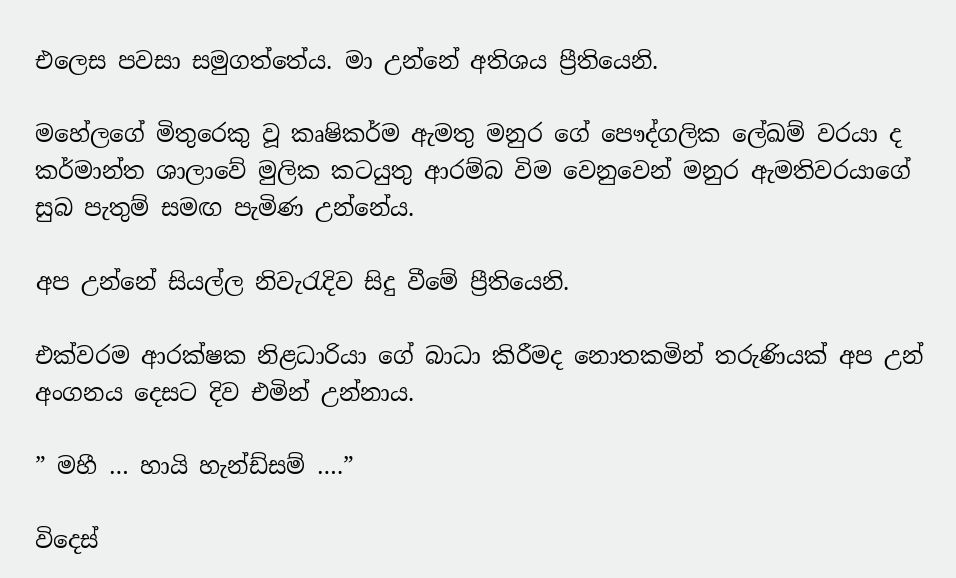එලෙස පවසා සමුගත්තේය. මා උන්නේ අතිශය ප්‍රීතියෙනි.

මහේලගේ මිතුරෙකු වූ කෘෂිකර්ම ඇමතු මනුර ගේ පෞද්ගලික ලේඛම් වරයා ද කර්මාන්ත ශාලාවේ මුලික කටයුතු ආරම්බ විම වෙනුවෙන් මනුර ඇමතිවරයාගේ සුබ පැතුම් සමඟ පැමිණ උන්නේය.

අප උන්නේ සියල්ල නිවැරැදිව සිදු වීමේ ප්‍රීතියෙනි.

එක්වරම ආරක්ෂක නිළධාරියා ගේ බාධා කිරීමද නොතකමින් තරුණියක් අප උන් අංගනය දෙසට දිව එමින් උන්නාය.

” මහී … හායි හැන්ඩ්සම් ….”

විදෙස්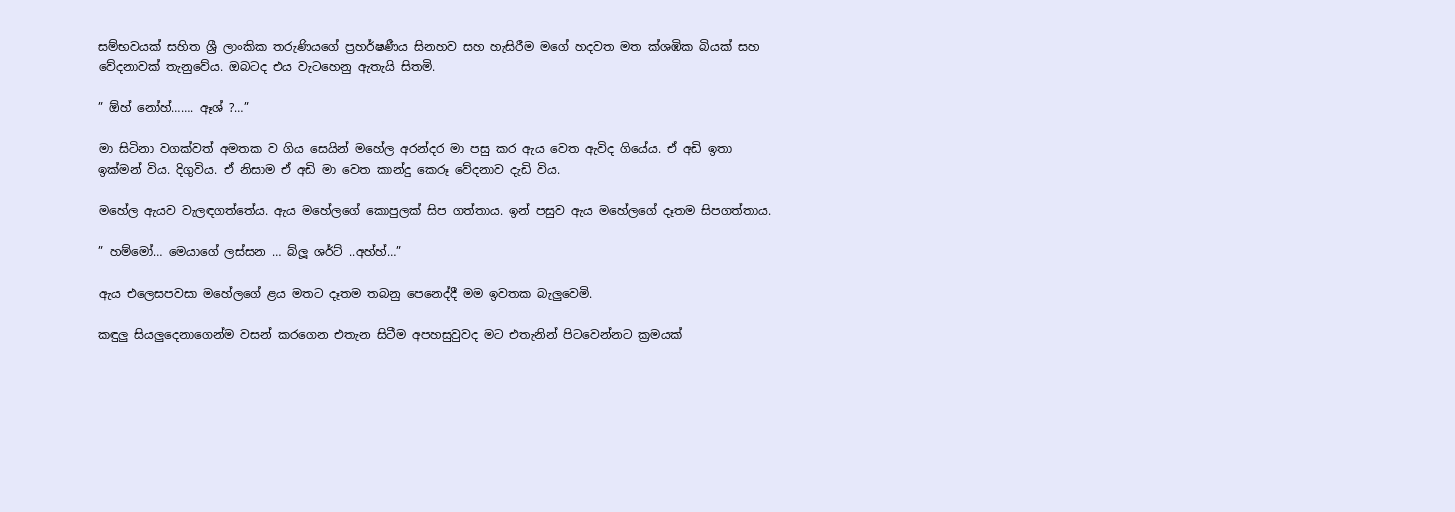සම්භවයක් සහිත ශ්‍රී ලාංකික තරුණියගේ ප්‍රහර්ෂණීය සිනහව සහ හැසිරීම මගේ හදවත මත ක්ශඹික බියක් සහ වේදනාවක් තැනුවේය. ඔබටද එය වැටහෙනු ඇතැයි සිතමි.

” ඕහ් නෝහ්……. ඈශ් ?…”

මා සිටිනා වගක්වත් අමතක ව ගිය සෙයින් මහේල අරන්දර මා පසු කර ඇය වෙත ඇවිද ගියේය. ඒ අඩි ඉතා ඉක්මන් විය. දිගුවිය. ඒ නිසාම ඒ අඩි මා වෙත කාන්දු කෙරූ වේදනාව දැඩි විය.

මහේල ඇයව වැලඳගත්තේය. ඇය මහේලගේ කොපුලක් සිප ගත්තාය. ඉන් පසුව ඇය මහේලගේ දෑතම සිපගත්තාය.

” හම්මෝ… මෙයාගේ ලස්සන … බ්ලූ ශර්ට් ..අහ්හ්…”

ඇය එලෙසපවසා මහේලගේ ළය මතට දෑතම තබනු පෙනෙද්දී මම ඉවතක බැලුවෙමි.

කඳුලු සියලුදෙනාගෙන්ම වසන් කරගෙන එතැන සිටීම අපහසුවුවද මට එතැනින් පිටවෙන්නට ක්‍රමයක්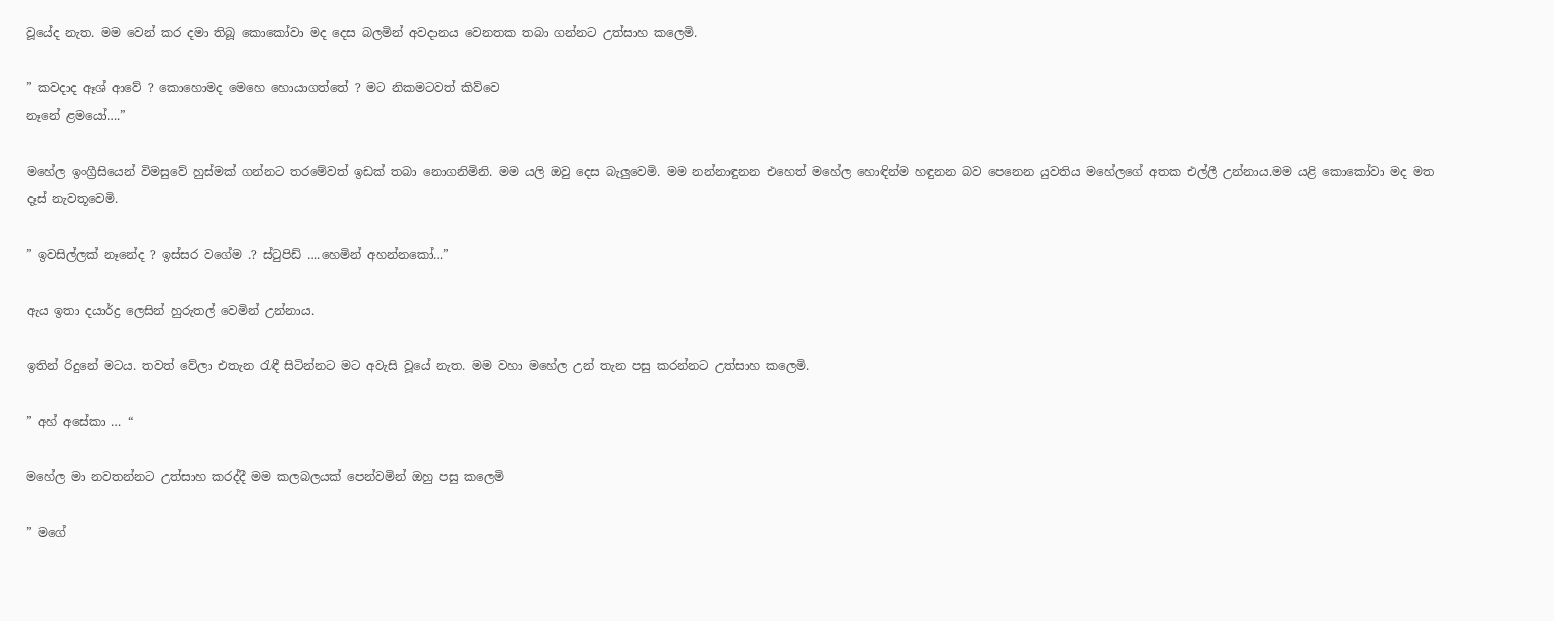වූයේද නැත. මම වෙන් කර දමා තිබූ කොකෝවා මද දෙස බලමින් අවදානය වෙනතක තබා ගන්නට උත්සාහ කලෙමි.

” කවදාද ඈශ් ආවේ ? කොහොමද මෙහෙ හොයාගත්තේ ? මට නිකමටවත් කිව්වෙ
නෑනේ ළමයෝ….”

මහේල ඉංග්‍රීසියෙන් විමසුවේ හුස්මක් ගන්නට තරමේවත් ඉඩක් තබා නොගනිමිනි. මම යලි ඔවු දෙස බැලුවෙමි. මම නන්නාඳුනන එහෙත් මහේල හොඳින්ම හඳුනන බව පෙනෙන යුවතිය මහේලගේ අතක එල්ලී උන්නාය.මම යළි කොකෝවා මද මත දෑස් නැවතූවෙමි.

” ඉවසිල්ලක් නෑනේද ? ඉස්සර වගේම .? ස්ටුපිඩ් ….හෙමින් අහන්නකෝ…”

ඇය ඉතා දයාර්ද්‍ර ලෙසින් හුරුතල් වෙමින් උන්නාය.

ඉතින් රිදුනේ මටය. තවත් වේලා එතැන රැඳී සිටින්නට මට අවැසි වූයේ නැත. මම වහා මහේල උන් තැන පසු කරන්නට උත්සාහ කලෙමි.

” අහ් අසේකා … “

මහේල මා නවතන්නට උත්සාහ කරද්දී මම කලබලයක් පෙන්වමින් ඔහු පසු කලෙමි

” මගේ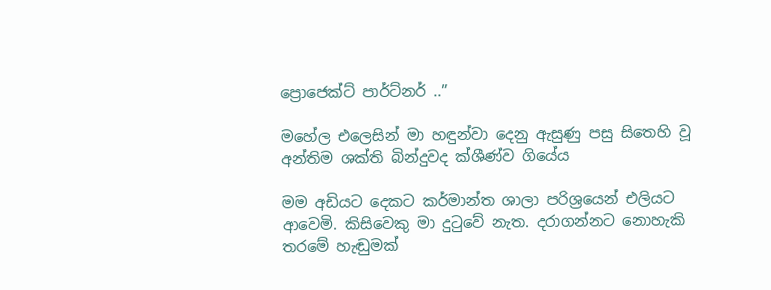ප්‍රොජෙක්ට් පාර්ට්නර් ..”

මහේල එලෙසින් මා හඳුන්වා දෙනු ඇසුණු පසු සිතෙහි වූ අන්තිම ශක්ති බින්දුවද ක්ශීණ්ව ගියේය

මම අඩියට දෙකට කර්මාන්ත ශාලා පරිශ්‍රයෙන් එලියට ආවෙමි. කිසිවෙකු මා දුටුවේ නැත. දරාගන්නට නොහැකි තරමේ හැඬුමක්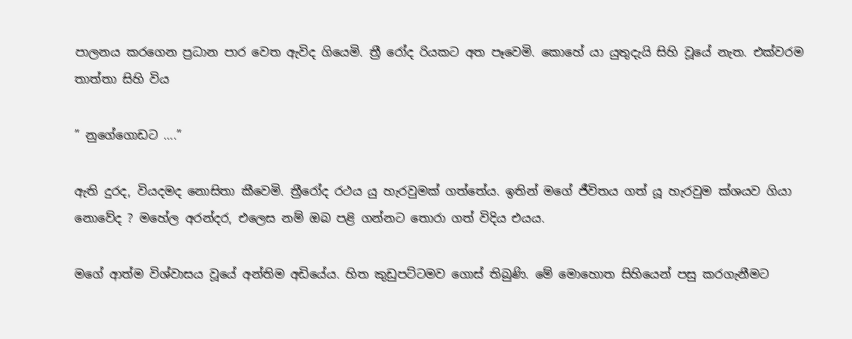පාලනය කරගෙන ප්‍රධාන පාර වෙත ඇවිද ගියෙමි. ත්‍රී රෝද රියකට අත පෑවෙමි. කොහේ යා යුතුදැයි සිහි වූයේ නැත. එක්වරම තාත්තා සිහි විය

” නුගේගොඩට ….”

ඇති දුරද, වියදමද නොසිතා කීවෙමි. ත්‍රීරෝද රථය යු හැරවුමක් ගත්තේය. ඉතින් මගේ ජීවිතය ගත් යූ හැරවුම ක්ශයව ගියා නොවේද ? මහේල අරන්දර, එලෙස නම් ඔබ පළි ගන්නට තොරා ගත් විදිය එයය.

මගේ ආත්ම විශ්වාසය වූයේ අන්තිම අඩියේය. හිත කුඩුපට්ටමව ගොස් තිබුණි. මේ මොහොත සිහියෙන් පසු කරගැනීමට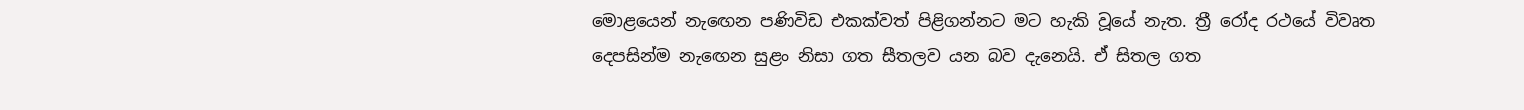මොළයෙන් නැඟෙන පණිවිඩ එකක්වත් පිළිගන්නට මට හැකි වූයේ නැත. ත්‍රී රෝද රථයේ විවෘත දෙපසින්ම නැඟෙන සුළං නිසා ගත සීතලව යන බව දැනෙයි. ඒ සිතල ගත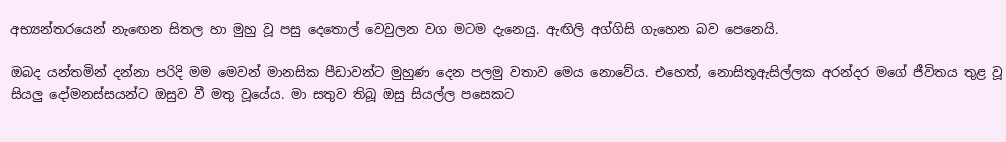අභ්‍යන්තරයෙන් නැඟෙන සිතල හා මුහු වූ පසු දෙතොල් වෙවුලන වග මටම දැනෙයු. ඇඟිලි අග්ගිසි ගැහෙන බව පෙනෙයි.

ඔබද යන්තමින් දන්නා පරිදි මම මෙවන් මානසික පීඩාවන්ට මුහුණ දෙන පලමු වතාව මෙය නොවේය. එහෙත්, නොසිතූඇසිල්ලක අරන්දර මගේ ජීවිතය තුළ වූ සියලු දෝමනස්සයන්ට ඔසුව වී මතු වූයේය. මා සතුව තිබූ ඔසු සියල්ල පසෙකට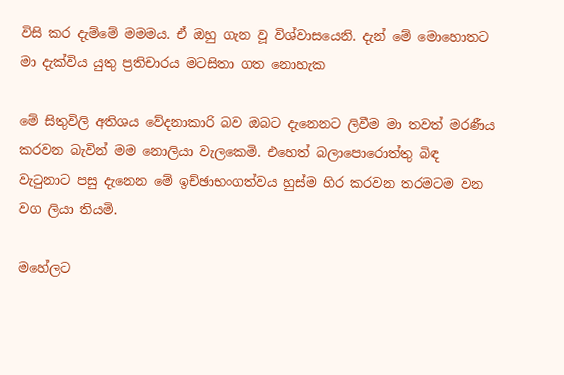විසි කර දැම්මේ මමමය. ඒ ඔහු ගැන වූ විශ්වාසයෙනි. දැන් මේ මොහොතට මා දැක්විය යුතු ප්‍රතිචාරය මටසිතා ගත නොහැක

මේ සිතුවිලි අතිශය වේදනාකාරි බව ඔබට දැනෙනට ලිවීම මා තවත් මරණීය කරවන බැවින් මම නොලියා වැලකෙමි. එහෙත් බලාපොරොත්තු බිඳ වැටුනාට පසු දැනෙන මේ ඉච්ඡාභංගත්වය හුස්ම හිර කරවන තරමටම වන වග ලියා තියමි.

මහේලට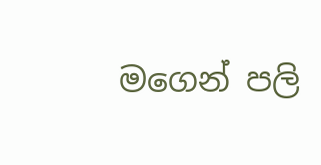මගෙන් පලි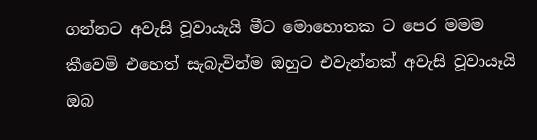ගන්නට අවැසි වූවායැයි මීට මොහොතක ට පෙර මමම කීවෙමි එහෙත් සැබැවින්ම ඔහුට එවැන්නක් අවැසි වූවායෑයි ඔබ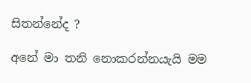සිතන්නේද ?

අනේ මා තනි නොකරන්නයැයි මම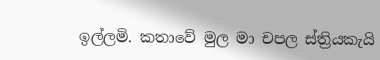ඉල්ලමි. කතාවේ මුල මා චපල ස්ත්‍රියකැයි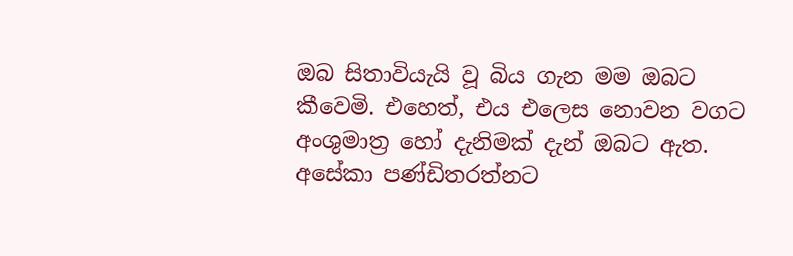ඔබ සිතාවියැයි වූ බිය ගැන මම ඔබට කීවෙමි. එහෙත්, එය එලෙස නොවන වගට අංශුමාත්‍ර හෝ දැනිමක් දැන් ඔබට ඇත. අසේකා පණ්ඩිතරත්නට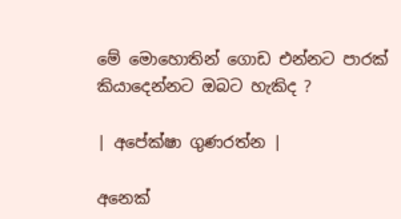මේ මොහොතින් ගොඩ එන්නට පාරක් කියාදෙන්නට ඔබට හැකිද ?

| අපේක්ෂා ගුණරත්න |

අනෙක්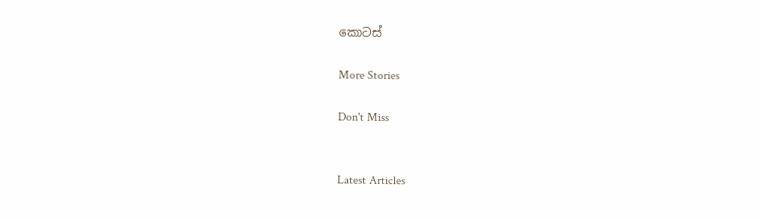කොටස්

More Stories

Don't Miss


Latest Articles